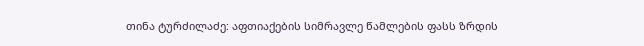თინა ტურძილაძე: აფთიაქების სიმრავლე წამლების ფასს ზრდის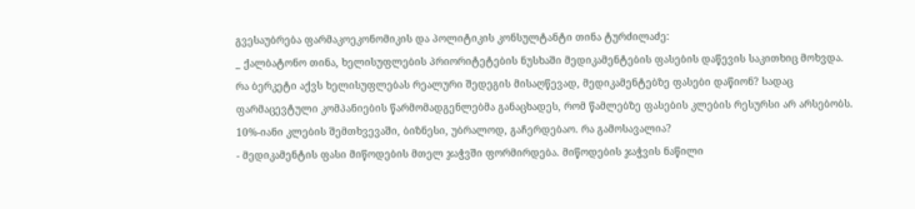გვესაუბრება ფარმაკოეკონომიკის და პოლიტიკის კონსულტანტი თინა ტურძილაძე:
_ ქალბატონო თინა, ხელისუფლების პრიორიტეტების ნუსხაში მედიკამენტების ფასების დაწევის საკითხიც მოხვდა. რა ბერკეტი აქვს ხელისუფლებას რეალური შედეგის მისაღწევად, მედიკამენტებზე ფასები დაწიონ? სადაც ფარმაცევტული კომპანიების წარმომადგენლებმა განაცხადეს, რომ წამლებზე ფასების კლების რესურსი არ არსებობს. 10%-იანი კლების შემთხვევაში, ბიზნესი, უბრალოდ, გაჩერდებაო. რა გამოსავალია?
- მედიკამენტის ფასი მიწოდების მთელ ჯაჭვში ფორმირდება. მიწოდების ჯაჭვის ნაწილი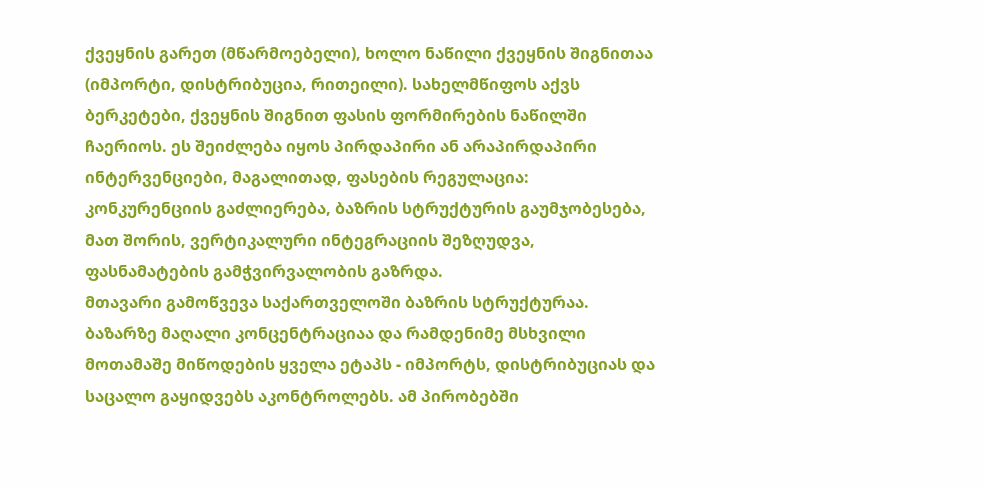ქვეყნის გარეთ (მწარმოებელი), ხოლო ნაწილი ქვეყნის შიგნითაა (იმპორტი, დისტრიბუცია, რითეილი). სახელმწიფოს აქვს ბერკეტები, ქვეყნის შიგნით ფასის ფორმირების ნაწილში ჩაერიოს. ეს შეიძლება იყოს პირდაპირი ან არაპირდაპირი ინტერვენციები, მაგალითად, ფასების რეგულაცია: კონკურენციის გაძლიერება, ბაზრის სტრუქტურის გაუმჯობესება, მათ შორის, ვერტიკალური ინტეგრაციის შეზღუდვა, ფასნამატების გამჭვირვალობის გაზრდა.
მთავარი გამოწვევა საქართველოში ბაზრის სტრუქტურაა. ბაზარზე მაღალი კონცენტრაციაა და რამდენიმე მსხვილი მოთამაშე მიწოდების ყველა ეტაპს - იმპორტს, დისტრიბუციას და საცალო გაყიდვებს აკონტროლებს. ამ პირობებში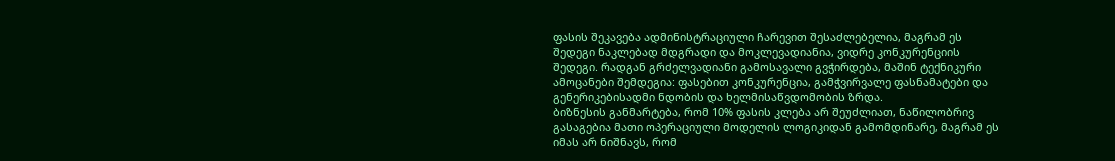ფასის შეკავება ადმინისტრაციული ჩარევით შესაძლებელია, მაგრამ ეს შედეგი ნაკლებად მდგრადი და მოკლევადიანია, ვიდრე კონკურენციის შედეგი. რადგან გრძელვადიანი გამოსავალი გვჭირდება, მაშინ ტექნიკური ამოცანები შემდეგია: ფასებით კონკურენცია, გამჭვირვალე ფასნამატები და გენერიკებისადმი ნდობის და ხელმისაწვდომობის ზრდა.
ბიზნესის განმარტება, რომ 10% ფასის კლება არ შეუძლიათ, ნაწილობრივ გასაგებია მათი ოპერაციული მოდელის ლოგიკიდან გამომდინარე, მაგრამ ეს იმას არ ნიშნავს, რომ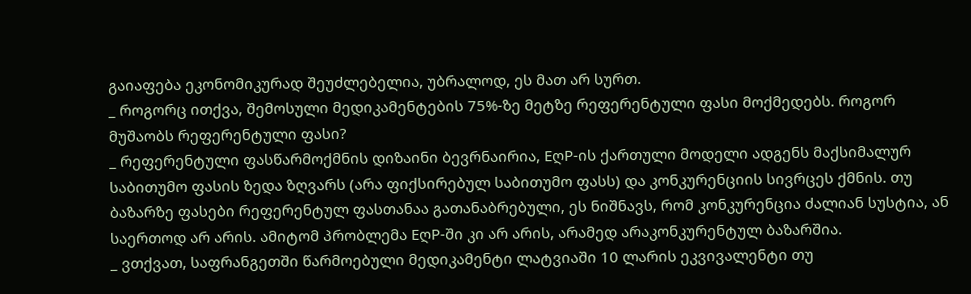გაიაფება ეკონომიკურად შეუძლებელია, უბრალოდ, ეს მათ არ სურთ.
_ როგორც ითქვა, შემოსული მედიკამენტების 75%-ზე მეტზე რეფერენტული ფასი მოქმედებს. როგორ მუშაობს რეფერენტული ფასი?
_ რეფერენტული ფასწარმოქმნის დიზაინი ბევრნაირია, EღP-ის ქართული მოდელი ადგენს მაქსიმალურ საბითუმო ფასის ზედა ზღვარს (არა ფიქსირებულ საბითუმო ფასს) და კონკურენციის სივრცეს ქმნის. თუ ბაზარზე ფასები რეფერენტულ ფასთანაა გათანაბრებული, ეს ნიშნავს, რომ კონკურენცია ძალიან სუსტია, ან საერთოდ არ არის. ამიტომ პრობლემა EღP-ში კი არ არის, არამედ არაკონკურენტულ ბაზარშია.
_ ვთქვათ, საფრანგეთში წარმოებული მედიკამენტი ლატვიაში 10 ლარის ეკვივალენტი თუ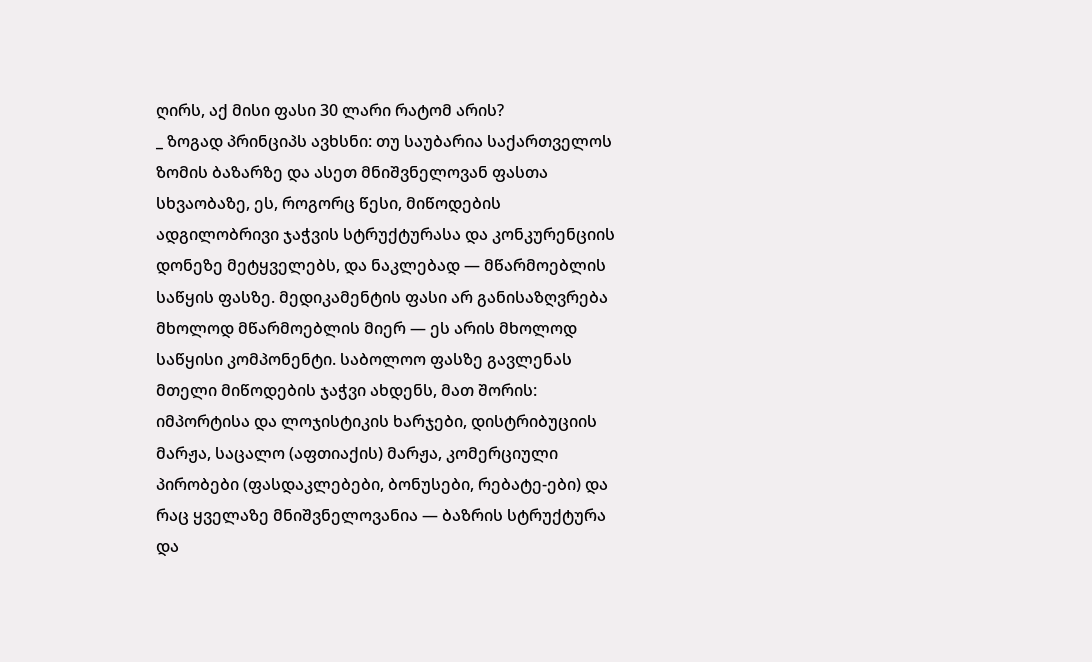ღირს, აქ მისი ფასი 30 ლარი რატომ არის?
_ ზოგად პრინციპს ავხსნი: თუ საუბარია საქართველოს ზომის ბაზარზე და ასეთ მნიშვნელოვან ფასთა სხვაობაზე, ეს, როგორც წესი, მიწოდების ადგილობრივი ჯაჭვის სტრუქტურასა და კონკურენციის დონეზე მეტყველებს, და ნაკლებად — მწარმოებლის საწყის ფასზე. მედიკამენტის ფასი არ განისაზღვრება მხოლოდ მწარმოებლის მიერ — ეს არის მხოლოდ საწყისი კომპონენტი. საბოლოო ფასზე გავლენას მთელი მიწოდების ჯაჭვი ახდენს, მათ შორის: იმპორტისა და ლოჯისტიკის ხარჯები, დისტრიბუციის მარჟა, საცალო (აფთიაქის) მარჟა, კომერციული პირობები (ფასდაკლებები, ბონუსები, რებატე-ები) და რაც ყველაზე მნიშვნელოვანია — ბაზრის სტრუქტურა და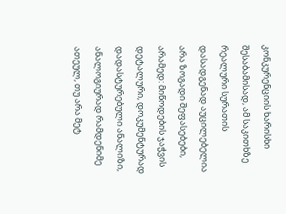კონკურენციის ხარისხი
შესაბამისად, ამ საკითხზე რეალური სურათის დასადგენად აუცილებელია არა ზოგადი შეფასებები, არამედ: მიწოდების ჯაჭვის დეტალური, დოკუმენტურად დადასტურებული ანალიზი, ანალოგიურად რამდენიმე ათეულ, თუ არა მეტ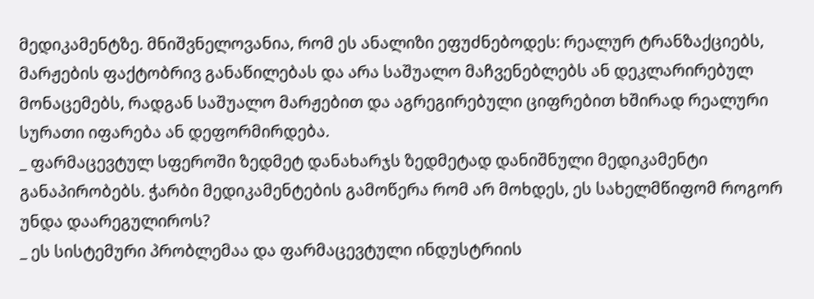მედიკამენტზე. მნიშვნელოვანია, რომ ეს ანალიზი ეფუძნებოდეს: რეალურ ტრანზაქციებს, მარჟების ფაქტობრივ განაწილებას და არა საშუალო მაჩვენებლებს ან დეკლარირებულ მონაცემებს, რადგან საშუალო მარჟებით და აგრეგირებული ციფრებით ხშირად რეალური სურათი იფარება ან დეფორმირდება.
_ ფარმაცევტულ სფეროში ზედმეტ დანახარჯს ზედმეტად დანიშნული მედიკამენტი განაპირობებს. ჭარბი მედიკამენტების გამოწერა რომ არ მოხდეს, ეს სახელმწიფომ როგორ უნდა დაარეგულიროს?
_ ეს სისტემური პრობლემაა და ფარმაცევტული ინდუსტრიის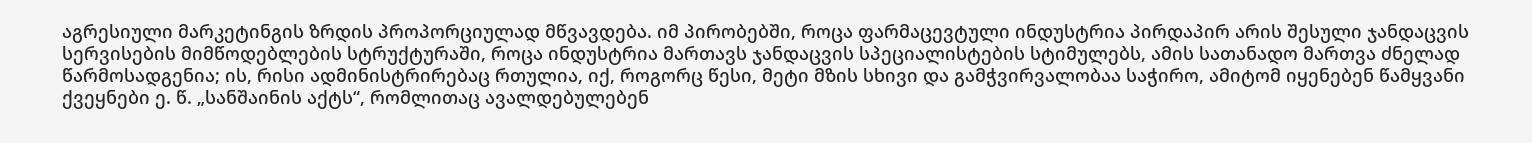აგრესიული მარკეტინგის ზრდის პროპორციულად მწვავდება. იმ პირობებში, როცა ფარმაცევტული ინდუსტრია პირდაპირ არის შესული ჯანდაცვის სერვისების მიმწოდებლების სტრუქტურაში, როცა ინდუსტრია მართავს ჯანდაცვის სპეციალისტების სტიმულებს, ამის სათანადო მართვა ძნელად წარმოსადგენია; ის, რისი ადმინისტრირებაც რთულია, იქ, როგორც წესი, მეტი მზის სხივი და გამჭვირვალობაა საჭირო, ამიტომ იყენებენ წამყვანი ქვეყნები ე. წ. „სანშაინის აქტს“, რომლითაც ავალდებულებენ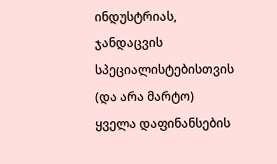ინდუსტრიას, ჯანდაცვის სპეციალისტებისთვის (და არა მარტო) ყველა დაფინანსების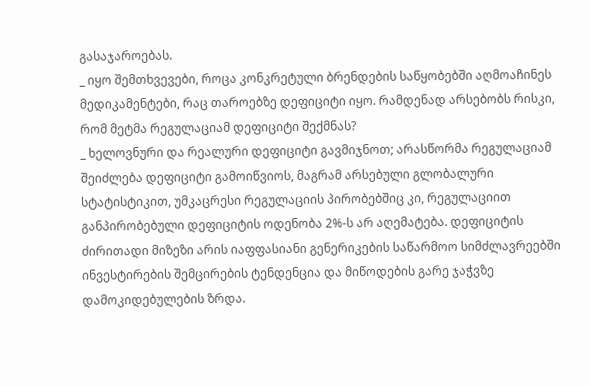გასაჯაროებას.
_ იყო შემთხვევები, როცა კონკრეტული ბრენდების საწყობებში აღმოაჩინეს მედიკამენტები, რაც თაროებზე დეფიციტი იყო. რამდენად არსებობს რისკი, რომ მეტმა რეგულაციამ დეფიციტი შექმნას?
_ ხელოვნური და რეალური დეფიციტი გავმიჯნოთ; არასწორმა რეგულაციამ შეიძლება დეფიციტი გამოიწვიოს, მაგრამ არსებული გლობალური სტატისტიკით, უმკაცრესი რეგულაციის პირობებშიც კი, რეგულაციით განპირობებული დეფიციტის ოდენობა 2%-ს არ აღემატება. დეფიციტის ძირითადი მიზეზი არის იაფფასიანი გენერიკების საწარმოო სიმძლავრეებში ინვესტირების შემცირების ტენდენცია და მიწოდების გარე ჯაჭვზე დამოკიდებულების ზრდა.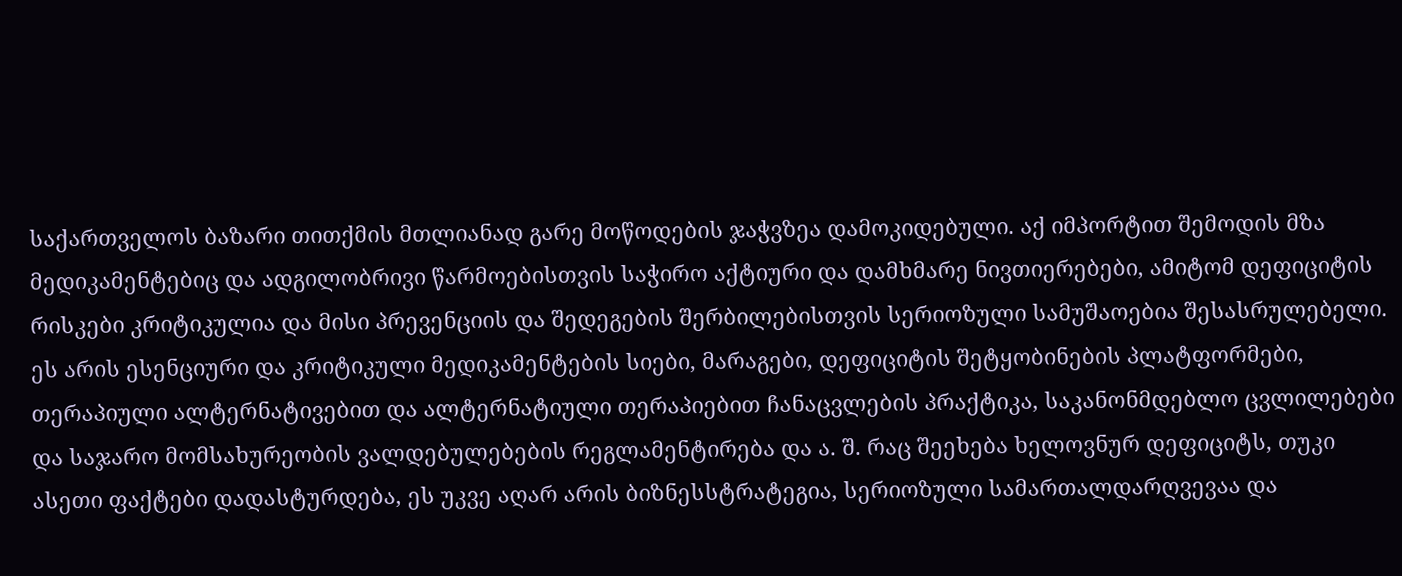საქართველოს ბაზარი თითქმის მთლიანად გარე მოწოდების ჯაჭვზეა დამოკიდებული. აქ იმპორტით შემოდის მზა მედიკამენტებიც და ადგილობრივი წარმოებისთვის საჭირო აქტიური და დამხმარე ნივთიერებები, ამიტომ დეფიციტის რისკები კრიტიკულია და მისი პრევენციის და შედეგების შერბილებისთვის სერიოზული სამუშაოებია შესასრულებელი. ეს არის ესენციური და კრიტიკული მედიკამენტების სიები, მარაგები, დეფიციტის შეტყობინების პლატფორმები, თერაპიული ალტერნატივებით და ალტერნატიული თერაპიებით ჩანაცვლების პრაქტიკა, საკანონმდებლო ცვლილებები და საჯარო მომსახურეობის ვალდებულებების რეგლამენტირება და ა. შ. რაც შეეხება ხელოვნურ დეფიციტს, თუკი ასეთი ფაქტები დადასტურდება, ეს უკვე აღარ არის ბიზნესსტრატეგია, სერიოზული სამართალდარღვევაა და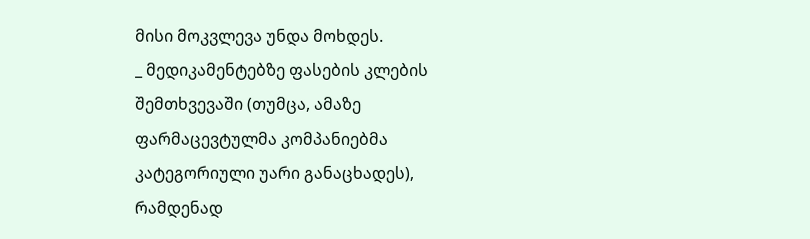მისი მოკვლევა უნდა მოხდეს.
_ მედიკამენტებზე ფასების კლების შემთხვევაში (თუმცა, ამაზე ფარმაცევტულმა კომპანიებმა კატეგორიული უარი განაცხადეს), რამდენად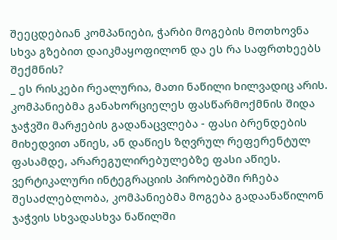შეეცდებიან კომპანიები, ჭარბი მოგების მოთხოვნა სხვა გზებით დაიკმაყოფილონ და ეს რა საფრთხეებს შექმნის?
_ ეს რისკები რეალურია, მათი ნაწილი ხილვადიც არის. კომპანიებმა განახორციელეს ფასწარმოქმნის შიდა ჯაჭვში მარჟების გადანაცვლება - ფასი ბრენდების მიხედვით აწიეს, ან დაწიეს ზღვრულ რეფერენტულ ფასამდე, არარეგულირებულებზე ფასი აწიეს.
ვერტიკალური ინტეგრაციის პირობებში რჩება შესაძლებლობა, კომპანიებმა მოგება გადაანაწილონ ჯაჭვის სხვადასხვა ნაწილში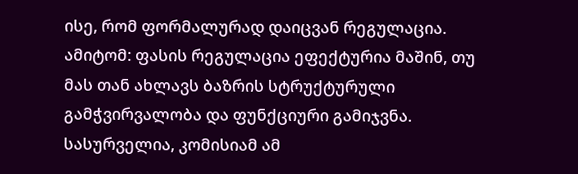ისე, რომ ფორმალურად დაიცვან რეგულაცია. ამიტომ: ფასის რეგულაცია ეფექტურია მაშინ, თუ მას თან ახლავს ბაზრის სტრუქტურული გამჭვირვალობა და ფუნქციური გამიჯვნა.
სასურველია, კომისიამ ამ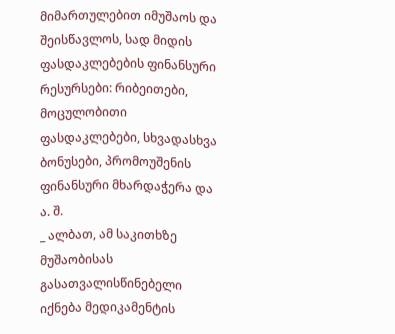მიმართულებით იმუშაოს და შეისწავლოს, სად მიდის ფასდაკლებების ფინანსური რესურსები: რიბეითები, მოცულობითი ფასდაკლებები, სხვადასხვა ბონუსები, პრომოუშენის ფინანსური მხარდაჭერა და ა. შ.
_ ალბათ, ამ საკითხზე მუშაობისას გასათვალისწინებელი იქნება მედიკამენტის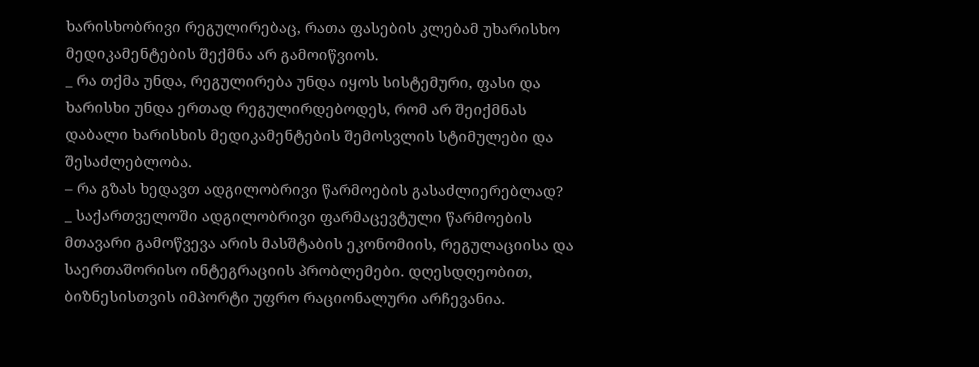ხარისხობრივი რეგულირებაც, რათა ფასების კლებამ უხარისხო მედიკამენტების შექმნა არ გამოიწვიოს.
_ რა თქმა უნდა, რეგულირება უნდა იყოს სისტემური, ფასი და ხარისხი უნდა ერთად რეგულირდებოდეს, რომ არ შეიქმნას დაბალი ხარისხის მედიკამენტების შემოსვლის სტიმულები და შესაძლებლობა.
– რა გზას ხედავთ ადგილობრივი წარმოების გასაძლიერებლად?
_ საქართველოში ადგილობრივი ფარმაცევტული წარმოების მთავარი გამოწვევა არის მასშტაბის ეკონომიის, რეგულაციისა და საერთაშორისო ინტეგრაციის პრობლემები. დღესდღეობით, ბიზნესისთვის იმპორტი უფრო რაციონალური არჩევანია.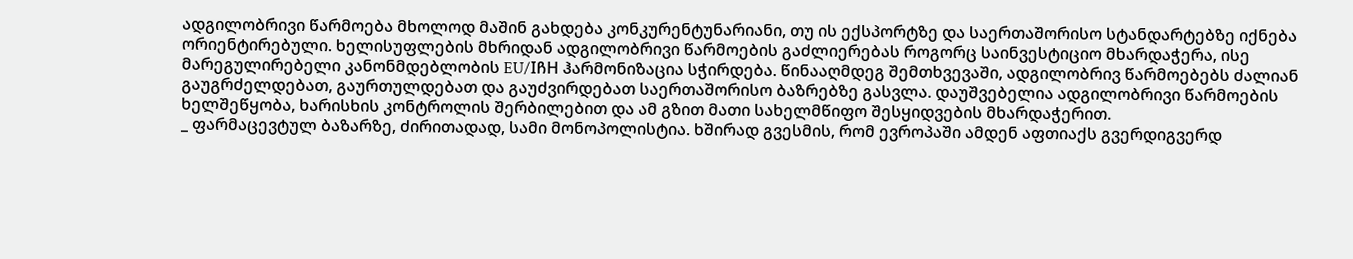ადგილობრივი წარმოება მხოლოდ მაშინ გახდება კონკურენტუნარიანი, თუ ის ექსპორტზე და საერთაშორისო სტანდარტებზე იქნება ორიენტირებული. ხელისუფლების მხრიდან ადგილობრივი წარმოების გაძლიერებას როგორც საინვესტიციო მხარდაჭერა, ისე მარეგულირებელი კანონმდებლობის EU/IჩH ჰარმონიზაცია სჭირდება. წინააღმდეგ შემთხვევაში, ადგილობრივ წარმოებებს ძალიან გაუგრძელდებათ, გაურთულდებათ და გაუძვირდებათ საერთაშორისო ბაზრებზე გასვლა. დაუშვებელია ადგილობრივი წარმოების ხელშეწყობა, ხარისხის კონტროლის შერბილებით და ამ გზით მათი სახელმწიფო შესყიდვების მხარდაჭერით.
_ ფარმაცევტულ ბაზარზე, ძირითადად, სამი მონოპოლისტია. ხშირად გვესმის, რომ ევროპაში ამდენ აფთიაქს გვერდიგვერდ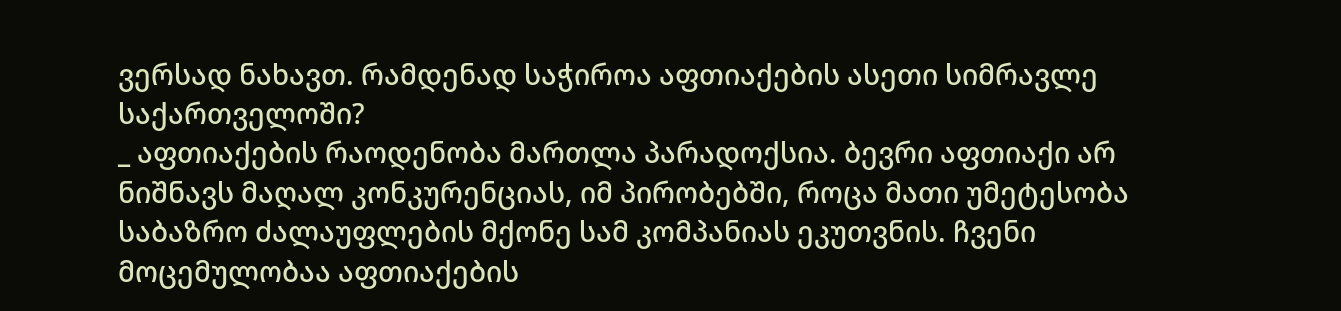ვერსად ნახავთ. რამდენად საჭიროა აფთიაქების ასეთი სიმრავლე საქართველოში?
_ აფთიაქების რაოდენობა მართლა პარადოქსია. ბევრი აფთიაქი არ ნიშნავს მაღალ კონკურენციას, იმ პირობებში, როცა მათი უმეტესობა საბაზრო ძალაუფლების მქონე სამ კომპანიას ეკუთვნის. ჩვენი მოცემულობაა აფთიაქების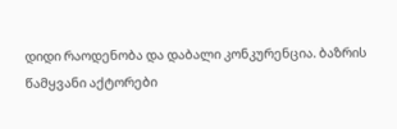დიდი რაოდენობა და დაბალი კონკურენცია. ბაზრის წამყვანი აქტორები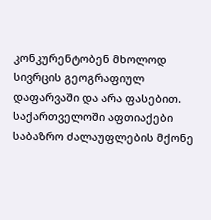კონკურენტობენ მხოლოდ სივრცის გეოგრაფიულ დაფარვაში და არა ფასებით.
საქართველოში აფთიაქები საბაზრო ძალაუფლების მქონე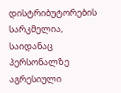დისტრიბუტორების სარკმელია, საიდანაც პერსონალზე აგრესიული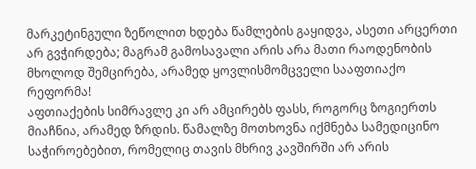მარკეტინგული ზეწოლით ხდება წამლების გაყიდვა, ასეთი არცერთი არ გვჭირდება; მაგრამ გამოსავალი არის არა მათი რაოდენობის მხოლოდ შემცირება, არამედ ყოვლისმომცველი სააფთიაქო რეფორმა!
აფთიაქების სიმრავლე კი არ ამცირებს ფასს, როგორც ზოგიერთს მიაჩნია, არამედ ზრდის. წამალზე მოთხოვნა იქმნება სამედიცინო საჭიროებებით, რომელიც თავის მხრივ კავშირში არ არის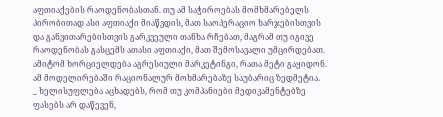აფთიაქების რაოდენობასთან. თუ ამ საჭიროებას მომხმარებელს პირობითად ასი აფთიაქი მიაწვდის, მათ საოპერაციო ხარჯებისთვის და განვითარებისთვის გარკვეული თანხა რჩებათ, მაგრამ თუ იგივე რაოდენობას გასცემს ათასი აფთიაქი, მათ შემოსავალი უმცირდებათ. ამიტომ ხორციელდება აგრესიული მარკეტინგი, რათა მეტი გაყიდონ. ამ მოდელირებაში რაციონალურ მოხმარებაზე საუბარიც ზედმეტია.
_ ხელისუფლება აცხადებს, რომ თუ კომპანიები მედიკამენტებზე ფასებს არ დაწევენ,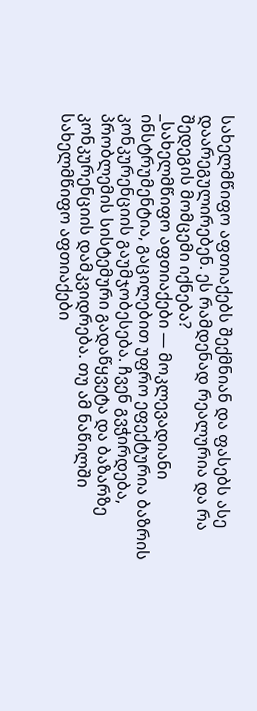სახელმწიფო აფთიაქებს შექმნიან და ფასებს ასე დაარეგულირებენ. ეს რამდენად რეალურია და რა შედეგის მომცემი იქნება?
_სახელმწიფო აფთიაქები — მოკლევადიანი ინსტრუმენტია, გაცილებით უფრო ეფექტურია ბაზრის კონკურენციის გაუმჯობესება. ჩვენ გვჭირდება, პრობლემის სისტემური გადაწყვეტა და ბაზარზე კონკურენციის დამკვიდრება. თუ ამ ნაწილში სახელმწიფო აფთიაქები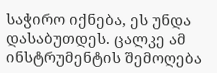საჭირო იქნება, ეს უნდა დასაბუთდეს. ცალკე ამ ინსტრუმენტის შემოღება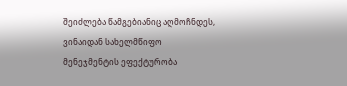შეიძლება წამგებიანიც აღმოჩნდეს, ვინაიდან სახელმწიფო მენეჯმენტის ეფექტურობა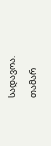სადავოა.
თამარ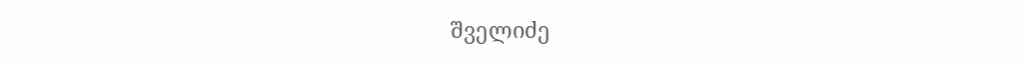შველიძე